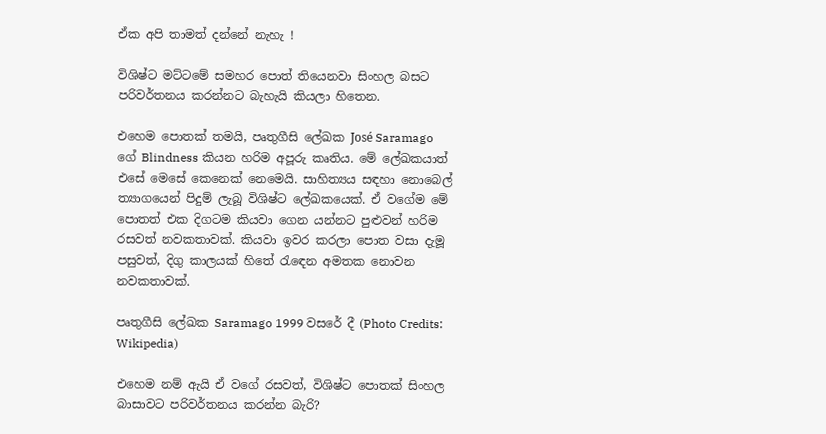ඒක අපි තාමත් දන්නේ නැහැ !

විශිෂ්ට මට්ටමේ සමහර පොත් තියෙනවා සිංහල බසට පරිවර්තනය කරන්නට බැහැයි කියලා හිතෙන.

එහෙම පොතක් තමයි, පෘතුගීසි ලේඛක José Saramago ගේ Blindness කියන හරිම අපූරු කෘතිය. මේ ලේඛකයාත් එසේ මෙසේ කෙනෙක් නෙමෙයි. සාහිත්‍යය සඳහා නොබෙල් ත්‍යාගයෙන් පිදුම් ලැබූ විශිෂ්ට ලේඛකයෙක්. ඒ වගේම මේ පොතත් එක දිගටම කියවා ගෙන යන්නට පුළුවන් හරිම රසවත් නවකතාවක්. කියවා ඉවර කරලා පොත වසා දැමූ පසුවත්, දිගු කාලයක් හිතේ රැඳෙන අමතක නොවන නවකතාවක්.

පෘතුගීසි ලේඛක Saramago 1999 වසරේ දී (Photo Credits: Wikipedia)

එහෙම නම් ඇයි ඒ වගේ රසවත්, විශිෂ්ට පොතක් සිංහල බාසාවට පරිවර්තනය කරන්න බැරි?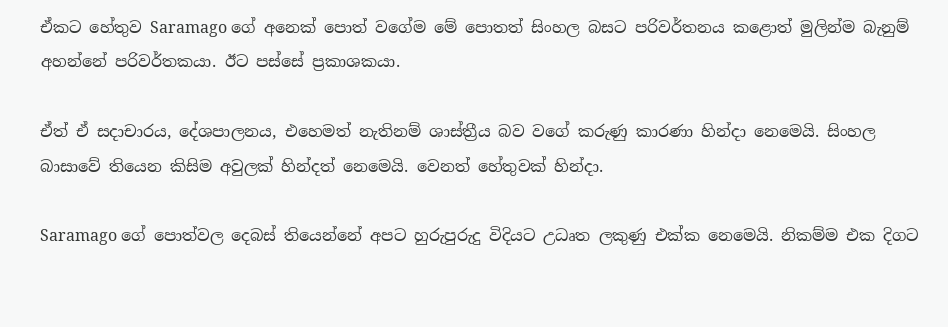ඒකට හේතුව Saramago ගේ අනෙක් පොත් වගේම මේ පොතත් සිංහල බසට පරිවර්තනය කළොත් මුලින්ම බැනුම් අහන්නේ පරිවර්තකයා. ඊට පස්සේ ප්‍රකාශකයා.

ඒත් ඒ සදාචාරය, දේශපාලනය, එහෙමත් නැතිනම් ශාස්ත්‍රීය බව වගේ කරුණු කාරණා හින්දා නෙමෙයි. සිංහල බාසාවේ තියෙන කිසිම අවුලක් හින්දත් නෙමෙයි. වෙනත් හේතුවක් හින්දා.

Saramago ගේ පොත්වල දෙබස් තියෙන්නේ අපට හුරුපුරුදු විදියට උධෘත ලකුණු එක්ක නෙමෙයි. නිකම්ම එක දිගට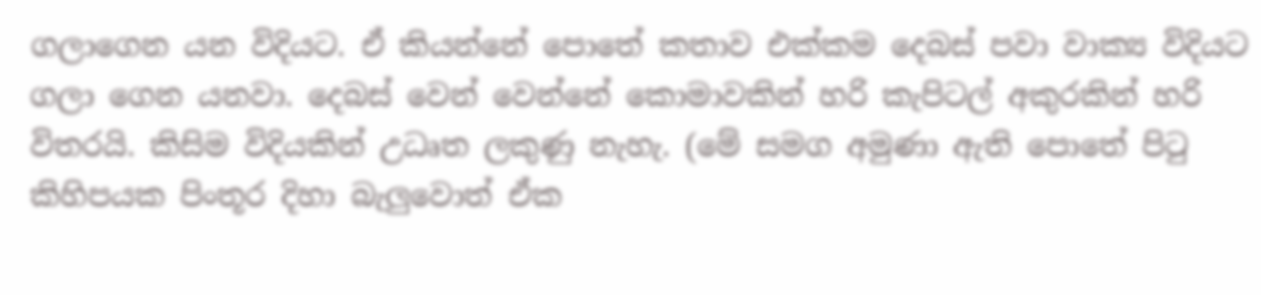ගලාගෙන යන විදියට. ඒ කියන්නේ පොතේ කතාව එක්කම දෙබස් පවා වාක්‍ය විදියට ගලා ගෙන යනවා. දෙබස් වෙන් වෙන්නේ කොමාවකින් හරි කැපිටල් අකුරකින් හරි විතරයි. කිසිම විදියකින් උධෘත ලකුණු නැහැ. (මේ සමග අමුණා ඇති පොතේ පිටු කිහිපයක පිංතූර දිහා බැලුවොත් ඒක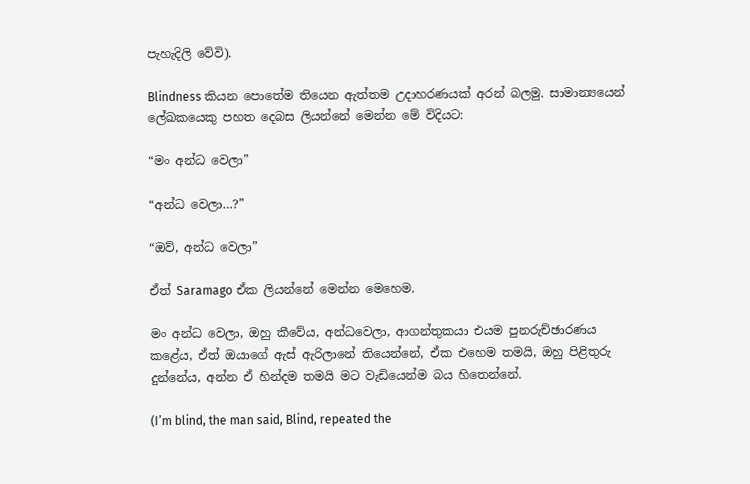පැහැදිලි වේවි).

Blindness කියන පොතේම තියෙන ඇත්තම උදාහරණයක් අරන් බලමු. සාමාන්‍යයෙන් ලේඛකයෙකු පහත දෙබස ලියන්නේ මෙන්න මේ විදියට:

“මං අන්ධ වෙලා”

“අන්ධ වෙලා…?”

“ඔව්, අන්ධ වෙලා”

ඒත් Saramago ඒක ලියන්නේ මෙන්න මෙහෙම.

මං අන්ධ වෙලා, ඔහු කීවේය, අන්ධවෙලා, ආගන්තුකයා එයම පුනරුච්ඡාරණය කළේය, ඒත් ඔයාගේ ඇස් ඇරිලානේ තියෙන්නේ, ඒක එහෙම තමයි, ඔහු පිළිතුරු දුන්නේය, අන්න ඒ හින්දම තමයි මට වැඩියෙන්ම බය හිතෙන්නේ.

(I’m blind, the man said, Blind, repeated the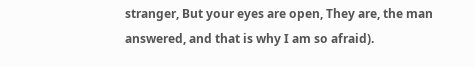stranger, But your eyes are open, They are, the man answered, and that is why I am so afraid).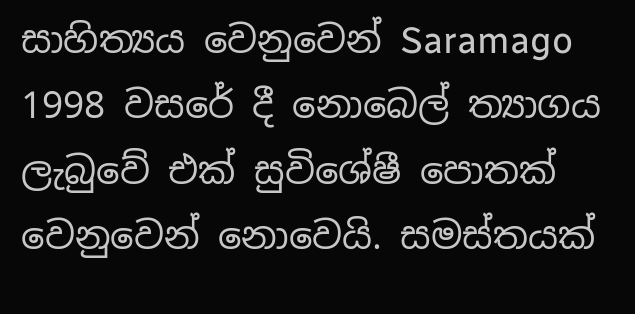සාහිත්‍යය වෙනුවෙන් Saramago 1998 වසරේ දී නොබෙල් ත්‍යාගය ලැබුවේ එක් සුවිශේෂී පොතක් වෙනුවෙන් නොවෙයි. සමස්තයක්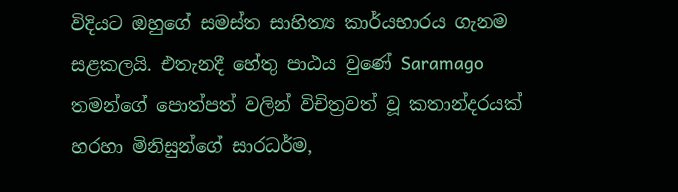විදියට ඔහුගේ සමස්ත සාහිත්‍ය කාර්යභාරය ගැනම සළකලයි. එතැනදී හේතු පාඨය වුණේ Saramago තමන්ගේ පොත්පත් වලින් විචිත්‍රවත් වූ කතාන්දරයක් හරහා මිනිසුන්ගේ සාරධර්ම,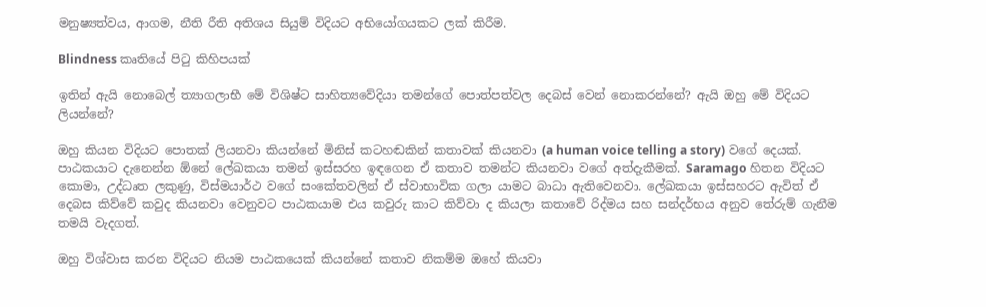මනුෂ්‍යත්වය, ආගම, නීති රීති අතිශය සියුම් විදියට අභියෝගයකට ලක් කිරීම.

Blindness කෘතියේ පිටු කිහිපයක්

ඉතින් ඇයි නොබෙල් ත්‍යාගලාභී මේ විශිෂ්ට සාහිත්‍යවේදියා තමන්ගේ පොත්පත්වල දෙබස් වෙන් නොකරන්නේ? ඇයි ඔහු මේ විදියට ලියන්නේ?

ඔහු කියන විදියට පොතක් ලියනවා කියන්නේ මිනිස් කටහඬකින් කතාවක් කියනවා (a human voice telling a story) වගේ දෙයක්. පාඨකයාට දැනෙන්න ඕනේ ලේඛකයා තමන් ඉස්සරහ ඉඳගෙන ඒ කතාව තමන්ට කියනවා වගේ අත්දැකීමක්. Saramago හිතන විදියට කොමා, උද්ධෘත ලකුණු, විස්මයාර්ථ වගේ සංකේතවලින් ඒ ස්වාභාවික ගලා යාමට බාධා ඇතිවෙනවා. ලේඛකයා ඉස්සහරට ඇවිත් ඒ දෙබස කිව්වේ කවුද කියනවා වෙනුවට පාඨකයාම එය කවුරු කාට කිව්වා ද කියලා කතාවේ රිද්මය සහ සන්දර්භය අනුව තේරුම් ගැනීම තමයි වැදගත්.

ඔහු විශ්වාස කරන විදියට නියම පාඨකයෙක් කියන්නේ කතාව නිකම්ම ඔහේ කියවා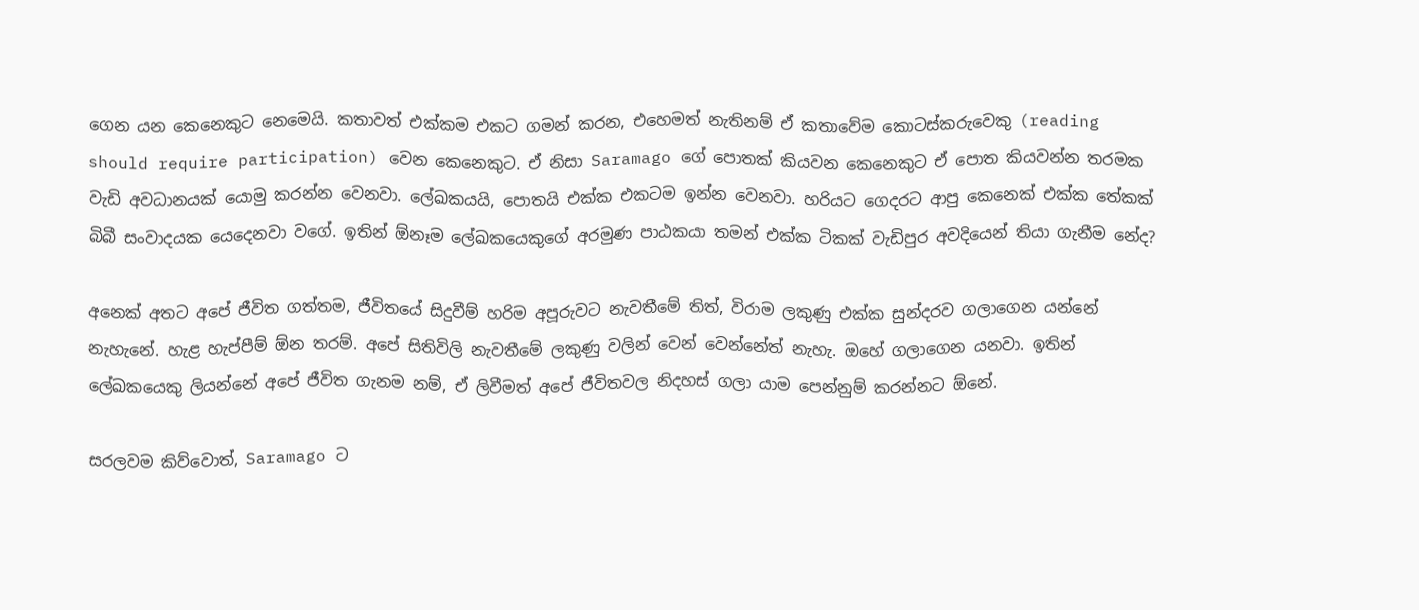ගෙන යන කෙනෙකුට නෙමෙයි. කතාවත් එක්කම එකට ගමන් කරන, එහෙමත් නැතිනම් ඒ කතාවේම කොටස්කරුවෙකු (reading should require participation) වෙන කෙනෙකුට. ඒ නිසා Saramago ගේ පොතක් කියවන කෙනෙකුට ඒ පොත කියවන්න තරමක වැඩි අවධානයක් යොමු කරන්න වෙනවා. ලේඛකයයි, පොතයි එක්ක එකටම ඉන්න වෙනවා. හරියට ගෙදරට ආපු කෙනෙක් එක්ක තේකක් බිබී සංවාදයක යෙදෙනවා වගේ. ඉතින් ඕනෑම ලේඛකයෙකුගේ අරමුණ පාඨකයා තමන් එක්ක ටිකක් වැඩිපුර අවදියෙන් තියා ගැනීම‌ නේද?

අනෙක් අතට අපේ ජීවිත ගත්තම, ජීවිතයේ සිදුවීම් හරිම අපූරුවට නැවතීමේ තිත්, විරාම ලකුණු එක්ක සුන්දරව ගලාගෙන යන්නේ නැහැනේ. හැළ හැප්පීම් ඕන තරම්. අපේ සිතිවිලි නැවතීමේ ලකුණු වලින් වෙන් වෙන්නේත් නැහැ. ඔහේ ගලාගෙන යනවා. ඉතින් ලේඛකයෙකු ලියන්නේ අපේ ජීවිත ගැනම නම්, ඒ ලිවීමත් අපේ ජීවිතවල නිදහස් ගලා යාම පෙන්නුම් කරන්නට ඕනේ.

සරලවම කිව්වොත්, Saramago ට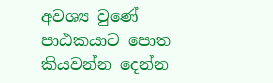අවශ්‍ය වුණේ පාඨකයාට පොත කියවන්න දෙන්න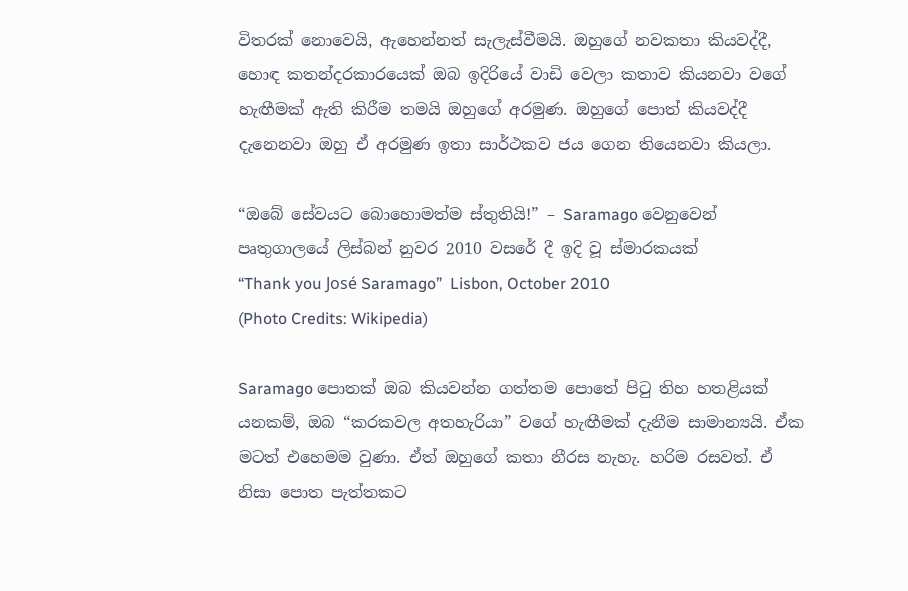විතරක් නොවෙයි, ඇහෙන්නත් සැලැස්වීමයි. ඔහුගේ නවකතා කියවද්දී, හොඳ කතන්දරකාරයෙක් ඔබ ඉදිරියේ වාඩි වෙලා කතාව කියනවා වගේ හැඟීමක් ඇති කිරීම තමයි ඔහුගේ අරමුණ. ඔහුගේ පොත් කියවද්දී දැනෙනවා ඔහු ඒ අරමුණ ඉතා සාර්ථකව ජය ගෙන තියෙනවා කියලා.

“ඔබේ සේවයට බොහොමත්ම ස්තුතියි!” – Saramago වෙනුවෙන් පෘතුගාලයේ ලිස්බන් නුවර 2010 වසරේ දී ඉදි වූ ස්මාරකයක්
“Thank you José Saramago”  Lisbon, October 2010
(Photo Credits: Wikipedia)

Saramago පොතක් ඔබ කියවන්න ගත්තම පොතේ පිටු තිහ හතළියක් යනකම්, ඔබ “කරකවල අතහැරියා” වගේ හැඟීමක් දැනීම සාමාන්‍යයි. ඒක මටත් එහෙමම වුණා. ඒත් ඔහුගේ කතා නීරස නැහැ. හරිම රසවත්. ඒ නිසා පොත පැත්තකට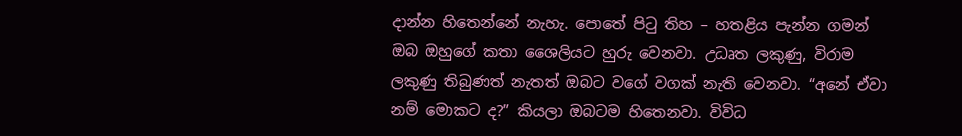දාන්න හිතෙන්නේ නැහැ. පොතේ පිටු තිහ – හතළිය පැන්න ගමන් ඔබ ඔහුගේ කතා ශෛලියට හුරු වෙනවා. උධෘත ලකුණු, විරාම ලකුණු තිබුණත් නැතත් ඔබට වගේ වගක් නැති වෙනවා. “අනේ ඒවා නම් මොකට ද?” කියලා ඔබටම හිතෙනවා. විවිධ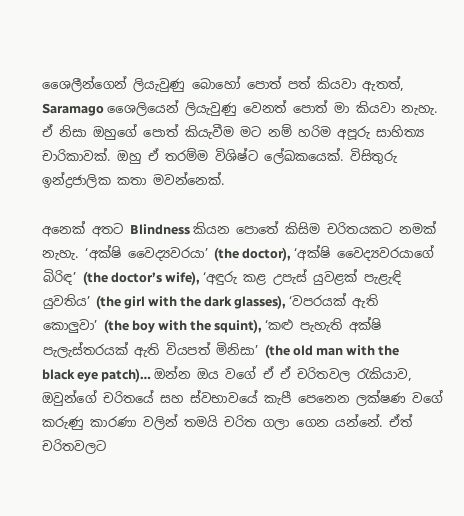ශෛලීන්ගෙන් ලියැවුණු බොහෝ පොත් පත් කියවා ඇතත්, Saramago ශෛලියෙන් ලියැවුණු වෙනත් පොත් මා කියවා නැහැ. ඒ නිසා ඔහුගේ පොත් කියැවීම මට නම් හරිම අපූරු සාහිත්‍ය චාරිකාවක්. ඔහු ඒ තරම්ම විශිෂ්ට ලේඛකයෙක්. විසිතුරු ඉන්ද්‍රජාලික කතා මවන්නෙක්.

අනෙක් අතට Blindness කියන පොතේ කිසිම චරිතයකට නමක් නැහැ. ‘අක්ෂි වෛද්‍යවරයා’ (the doctor), ‘අක්ෂි වෛද්‍යවරයාගේ බිරිඳ’ (the doctor’s wife), ‘අඳුරු කළ උපැස් යුවළක් පැළැඳි යුවතිය’ (the girl with the dark glasses), ‘වපරයක් ඇති කොලුවා’ (the boy with the squint), ‘කළු පැහැති අක්ෂි පැලැස්තරයක් ඇති වියපත් මිනිසා’ (the old man with the black eye patch)… ඔන්න ඔය වගේ ඒ ඒ චරිතවල රැකියාව, ඔවුන්ගේ චරිතයේ සහ ස්වභාවයේ කැපී පෙනෙන ලක්ෂණ වගේ කරුණු කාරණා වලින් තමයි චරිත ගලා ගෙන යන්නේ. ඒත් චරිතවලට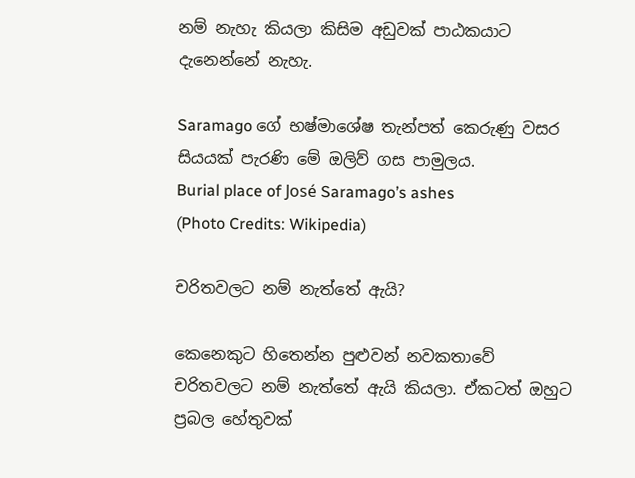නම් නැහැ කියලා කිසිම අඩුවක් පාඨකයාට දැනෙන්නේ නැහැ.

Saramago ගේ භෂ්මාශේෂ තැන්පත් කෙරුණු වසර සියයක් පැරණි මේ ඔලිව් ගස පාමුලය.
Burial place of José Saramago’s ashes
(Photo Credits: Wikipedia)

චරිතවලට නම් නැත්තේ ඇයි?

කෙනෙකුට හිතෙන්න පුළුවන් නවකතාවේ චරිතවලට නම් නැත්තේ ඇයි කියලා. ඒකටත් ඔහුට ප්‍රබල හේතුවක්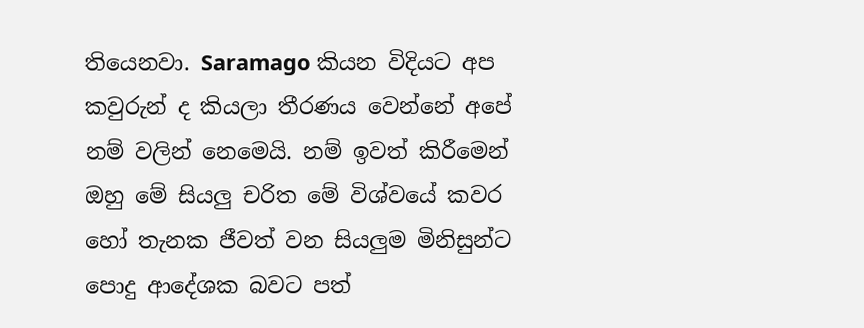තියෙනවා. Saramago කියන විදියට අප කවුරුන් ද කියලා තීරණය වෙන්නේ අපේ නම් වලින් නෙමෙයි. නම් ඉවත් කිරීමෙන් ඔහු මේ සියලු චරිත මේ විශ්වයේ කවර හෝ තැනක ජීවත් වන සියලුම මිනිසුන්ට පොදු ආදේශක බවට පත්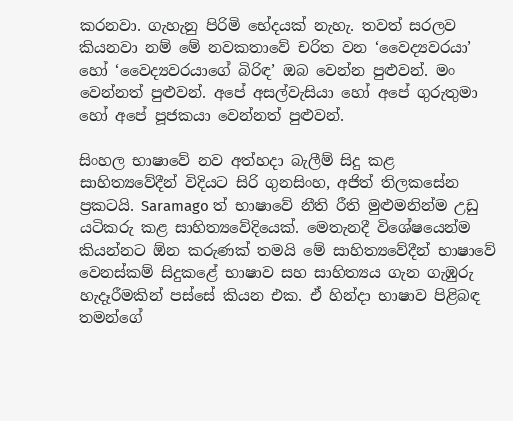කරනවා. ගැහැනු පිරිමි භේදයක් නැහැ. තවත් සරලව කියනවා නම් මේ නවකතාවේ චරිත වන ‘වෛද්‍යවරයා’ හෝ ‘වෛද්‍යවරයාගේ බිරිඳ’ ඔබ වෙන්න පුළුවන්. මං වෙන්නත් පුළුවන්. අපේ අසල්වැසියා හෝ අපේ ගුරුතුමා හෝ අපේ පූජකයා වෙන්නත් පුළුවන්.

සිංහල භාෂාවේ නව අත්හදා බැලීම් සිදු කළ සාහිත්‍යවේදීන් විදියට සිරි ගුනසිංහ, අජිත් තිලකසේන ප්‍රකටයි. Saramago ත් භාෂාවේ නීති රීති මුළුමනින්ම උඩු යටිකරු කළ සාහිත්‍යවේදියෙක්. මෙතැනදී විශේෂයෙන්ම කියන්නට ඕන කරුණක් තමයි මේ සාහිත්‍යවේදීන් භාෂාවේ වෙනස්කම් සිදුකළේ භාෂාව සහ සාහිත්‍යය ගැන ගැඹුරු හැදෑරීමකින් පස්සේ කියන එක. ඒ හින්දා භාෂාව පිළිබඳ තමන්ගේ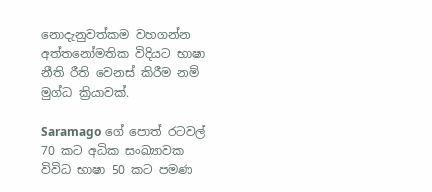නොදැනුවත්කම වහගන්න අත්තනෝමතික විදියට භාෂා නීති රීති වෙනස් කිරීම නම් මුග්ධ ක්‍රියාවක්.

Saramago ගේ පොත් රටවල් 70 කට අධික සංඛ්‍යාවක විවිධ භාෂා 50 කට පමණ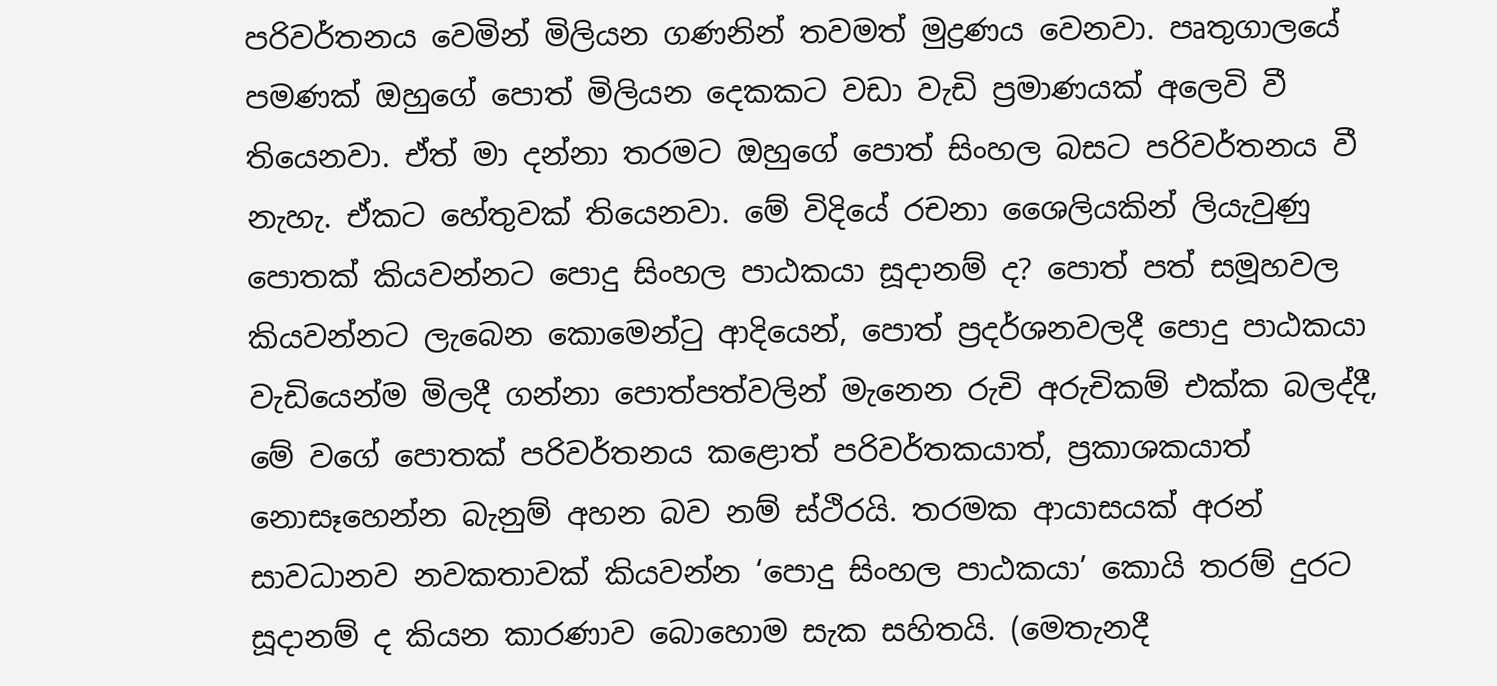පරිවර්තනය වෙමින් මිලියන ගණනින් තවමත් මුද්‍රණය වෙනවා. පෘතුගාලයේ පමණක් ඔහුගේ පොත් මිලියන දෙකකට වඩා වැඩි ප්‍රමාණයක් අලෙවි වී තියෙනවා. ඒත් මා දන්නා තරමට ඔහුගේ පොත් සිංහල බසට පරිවර්තනය වී නැහැ. ඒකට හේතුවක් තියෙනවා. මේ විදියේ රචනා ශෛලියකින් ලියැවුණු පොතක් කියවන්නට පොදු සිංහල පාඨකයා සූදානම් ද? පොත් පත් සමූහවල කියවන්නට ලැබෙන කොමෙන්ටු ආදියෙන්, පොත් ප්‍රදර්ශනවලදී පොදු පාඨකයා වැඩියෙන්ම මිලදී ගන්නා පොත්පත්වලින් මැනෙන රුචි අරුචිකම් එක්ක බලද්දී, මේ වගේ පොතක් පරිවර්තනය කළොත් පරිවර්තකයාත්, ප්‍රකාශකයාත් නොසෑහෙන්න බැනුම් අහන බව නම් ස්ථිරයි. තරමක ආයාසයක් අරන් සාවධානව නවකතාවක් කියවන්න ‘පොදු සිංහල පාඨකයා’ කොයි තරම් දුරට සූදානම් ද කියන කාරණාව බොහොම සැක සහිතයි. (මෙතැනදී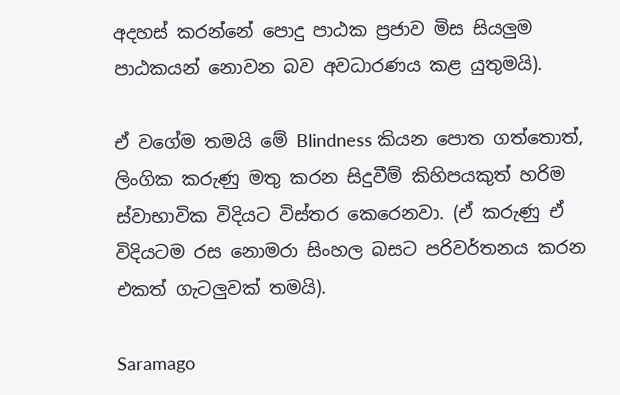අදහස් කරන්නේ පොදු පාඨක ප්‍රජාව මිස සියලුම පාඨකයන් නොවන බව අවධාරණය කළ යුතුමයි).

ඒ වගේම තමයි මේ Blindness කියන පොත ගත්තොත්, ලිංගික කරුණු මතු කරන සිදුවීම් කිහිපයකුත් හරිම ස්වාභාවික විදියට විස්තර කෙරෙනවා. (ඒ කරුණු ඒ විදියටම රස නොමරා සිංහල බසට පරිවර්තනය කරන එකත් ගැටලුවක් තමයි).

Saramago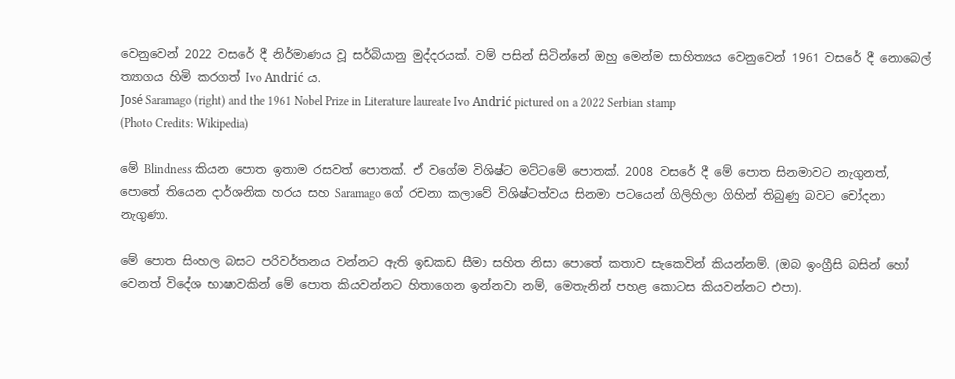වෙනුවෙන් 2022 වසරේ දී නිර්මාණය වූ සර්බියානු මුද්දරයක්. වම් පසින් සිටින්නේ ඔහු මෙන්ම සාහිත්‍යය වෙනුවෙන් 1961 වසරේ දී නොබෙල් ත්‍යාගය හිමි කරගත් Ivo Andrić ය.
José Saramago (right) and the 1961 Nobel Prize in Literature laureate Ivo Andrić pictured on a 2022 Serbian stamp
(Photo Credits: Wikipedia)

මේ Blindness කියන පොත ඉතාම රසවත් පොතක්. ඒ වගේම විශිෂ්ට මට්ටමේ පොතක්. 2008 වසරේ දී මේ පොත සිනමාවට නැගුනත්, පොතේ තියෙන දාර්ශනික හරය සහ Saramago ගේ රචනා කලාවේ විශිෂ්ටත්වය සිනමා පටයෙන් ගිලිහිලා ගිහින් තිබුණු බවට චෝදනා නැගුණා.

මේ පොත සිංහල බසට පරිවර්තනය වන්නට ඇති ඉඩකඩ සීමා සහිත නිසා පොතේ කතාව සැකෙවින් කියන්නම්. (ඔබ ඉංග්‍රීසි බසින් හෝ වෙනත් විදේශ භාෂාවකින් මේ පොත කියවන්නට හිතාගෙන ඉන්නවා නම්, මෙතැනින් පහළ කොටස කියවන්නට එපා).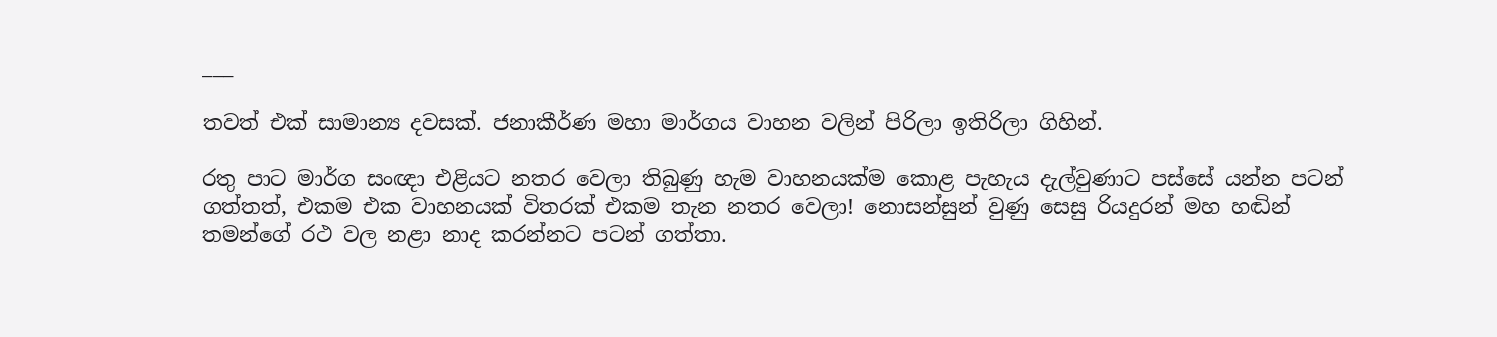___

තවත් එක් සාමාන්‍ය දවසක්. ජනාකීර්ණ මහා මාර්ගය වාහන වලින් පිරිලා ඉතිරිලා ගිහින්.

රතු පාට මාර්ග සංඥා එළියට නතර වෙලා තිබුණු හැම වාහනයක්ම කොළ පැහැය දැල්වුණාට පස්සේ යන්න පටන් ගත්තත්, එකම එක වාහනයක් විතරක් එකම තැන නතර වෙලා! නොසන්සුන් වුණු සෙසු රියදුරන් මහ හඬින් තමන්ගේ රථ වල නළා නාද කරන්නට පටන් ගත්තා.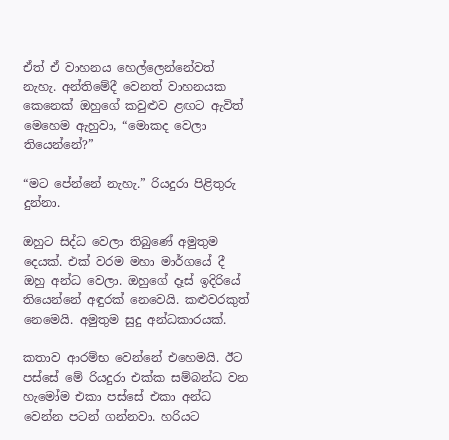ඒත් ඒ වාහනය හෙල්ලෙන්නේවත් නැහැ. අන්තිමේදී වෙනත් වාහනයක කෙනෙක් ඔහුගේ කවුළුව ළඟට ඇවිත් මෙහෙම ඇහුවා, “මොකද වෙලා තියෙන්නේ?”

“මට පේන්නේ නැහැ.” රියදුරා පිළිතුරු දුන්නා.

ඔහුට සිද්ධ වෙලා තිබුණේ අමුතුම දෙයක්. එක් වරම මහා මාර්ගයේ දී ඔහු අන්ධ වෙලා. ඔහුගේ දෑස් ඉදිරියේ තියෙන්නේ අඳුරක් නෙවෙයි. කළුවරකුත් නෙමෙයි. අමුතුම සුදු අන්ධකාරයක්.

කතාව ආරම්භ වෙන්නේ එහෙමයි. ඊට පස්සේ මේ රියදුරා එක්ක සම්බන්ධ වන හැමෝම එකා පස්සේ එකා අන්ධ වෙන්න පටන් ගන්නවා. හරියට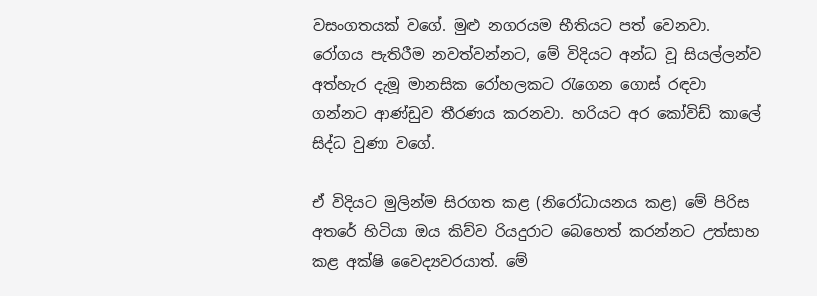වසංගතයක් වගේ. මුළු නගරයම භීතියට පත් වෙනවා. රෝගය පැතිරීම නවත්වන්නට, මේ විදියට අන්ධ වූ සියල්ලන්ව අත්හැර දැමූ මානසික රෝහලකට රැගෙන ගොස් රඳවා ගන්නට ආණ්ඩුව තීරණය කරනවා. හරියට අර කෝවිඩ් කාලේ සිද්ධ වුණා වගේ.

ඒ විදියට මුලින්ම සිරගත කළ (නිරෝධායනය කළ) මේ පිරිස අතරේ හිටියා ඔය කිව්ව රියදුරාට බෙහෙත් කරන්නට උත්සාහ කළ අක්ෂි වෛද්‍යවරයාත්. මේ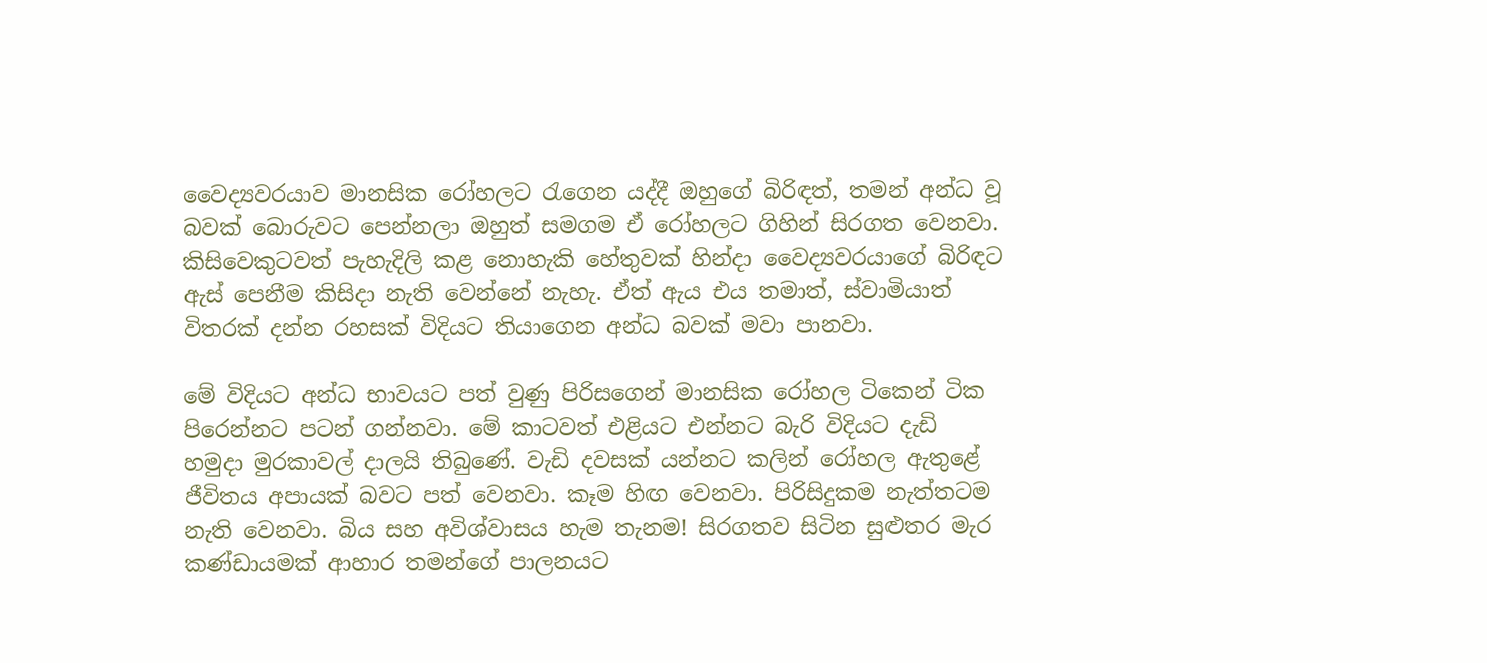වෛද්‍යවරයාව මානසික රෝහලට රැගෙන යද්දී ඔහුගේ බිරිඳත්, තමන් අන්ධ වූ බවක් බොරුවට පෙන්නලා ඔහුත් සමගම ඒ රෝහලට ගිහින් සිරගත වෙනවා. කිසිවෙකුටවත් පැහැදිලි කළ නොහැකි හේතුවක් හින්දා වෛද්‍යවරයාගේ බිරිඳට ඇස් පෙනීම කිසිදා නැති වෙන්නේ නැහැ. ඒත් ඇය එය තමාත්, ස්වාමියාත් විතරක් දන්න රහසක් විදියට තියාගෙන අන්ධ බවක් මවා පානවා.

මේ විදියට අන්ධ භාවයට පත් වුණු පිරිසගෙන් මානසික රෝහල ටිකෙන් ටික පිරෙන්නට පටන් ගන්නවා. මේ කාටවත් එළියට එන්නට බැරි විදියට දැඩි හමුදා මුරකාවල් දාලයි තිබුණේ. වැඩි දවසක් යන්නට කලින් රෝහල ඇතුළේ ජීවිතය අපායක් බවට පත් වෙනවා. කෑම හිඟ වෙනවා. පිරිසිදුකම නැත්තටම නැති වෙනවා. බිය සහ අවිශ්වාසය හැම තැනම! සිරගතව සිටින සුළුතර මැර කණ්ඩායමක් ආහාර තමන්ගේ පාලනයට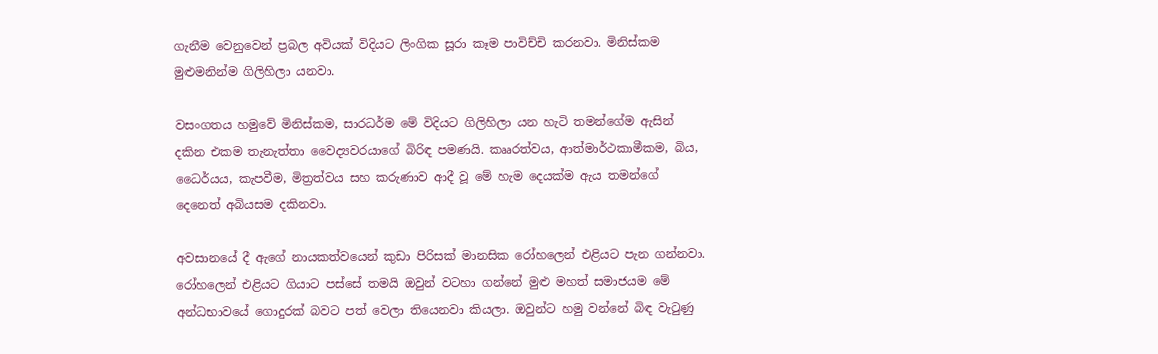ගැනීම වෙනුවෙන් ප්‍රබල අවියක් විදියට ලිංගික සූරා කෑම පාවිච්චි කරනවා. මිනිස්කම මුළුමනින්ම ගිලිහිලා යනවා.

වසංගතය හමුවේ මිනිස්කම, සාරධර්ම මේ විදියට ගිලිහිලා යන හැටි තමන්ගේම ඇසින් දකින එකම තැනැත්තා වෛද්‍යවරයාගේ බිරිඳ පමණයි. කෲරත්වය, ආත්මාර්ථකාමීකම, බිය, ධෛර්යය, කැපවීම, මිත්‍රත්වය සහ කරුණාව ආදී වූ මේ හැම දෙයක්ම ඇය තමන්ගේ දෙනෙත් අබියසම දකිනවා.

අවසානයේ දී ඇගේ නායකත්වයෙන් කුඩා පිරිසක් මානසික රෝහලෙන් එළියට පැන ගන්නවා. රෝහලෙන් එළියට ගියාට පස්සේ තමයි ඔවුන් වටහා ගන්නේ මුළු මහත් සමාජයම මේ අන්ධභාවයේ ගොදුරක් බවට පත් වෙලා තියෙනවා කියලා. ඔවුන්ට හමු වන්නේ බිඳ වැටුණු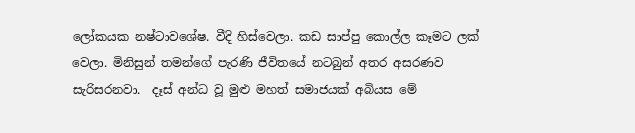ලෝකයක නෂ්ටාවශේෂ. වීදි හිස්වෙලා. කඩ සාප්පු කොල්ල කෑමට ලක් වෙලා. මිනිසුන් තමන්ගේ පැරණි ජීවිතයේ නටබුන් අතර අසරණව සැරිසරනවා.  දෑස් අන්ධ වූ මුළු මහත් සමාජයක් අබියස මේ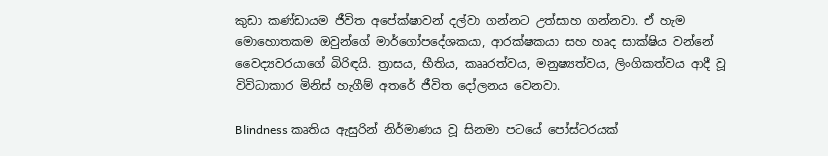කුඩා කණ්ඩායම ජීවිත අපේක්ෂාවන් දල්වා ගන්නට උත්සාහ ගන්නවා. ඒ හැම මොහොතකම ඔවුන්ගේ මාර්ගෝපදේශකයා, ආරක්ෂකයා සහ හෘද සාක්ෂිය වන්නේ වෛද්‍යවරයාගේ බිරිඳයි. ත්‍රාසය, භීතිය, කෲරත්වය, මනුෂ්‍යත්වය, ලිංගිකත්වය ආදී වූ විවිධාකාර මිනිස් හැගීම් අතරේ ජීවිත දෝලනය වෙනවා.

Blindness කෘතිය ඇසුරින් නිර්මාණය වූ සිනමා පටයේ පෝස්ටරයක්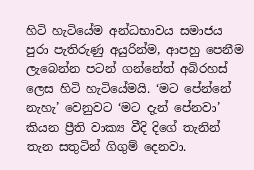හිටි හැටියේම අන්ධභාවය සමාජය පුරා පැතිරුණු අයුරින්ම, ආපහු පෙනීම ලැබෙන්න පටන් ගන්නේත් අබිරහස් ලෙස හිටි හැටියේමයි. ‘මට පේන්නේ නැහැ’ වෙනුවට ‘මට දැන් පේනවා’ කියන ප්‍රීති වාක්‍ය වීදි දිගේ තැනින් තැන සතුටින් ගිගුම් දෙනවා.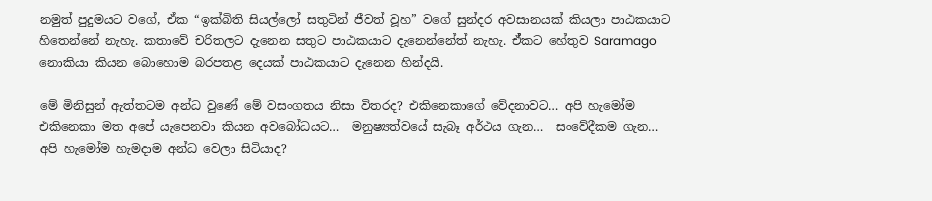නමුත් පුදුමයට වගේ, ඒක “ඉක්බිති සියල්ලෝ සතුටින් ජීවත් වූහ” වගේ සුන්දර අවසානයක් කියලා පාඨකයාට හිතෙන්නේ නැහැ. කතාවේ චරිතලට දැනෙන සතුට පාඨකයාට දැනෙන්නේත් නැහැ. ඒ්කට හේතුව Saramago නොකියා කියන බොහොම බරපතළ දෙයක් පාඨකයාට දැනෙන හින්දයි.

මේ මිනිසුන් ඇත්තටම අන්ධ වුණේ මේ වසංගතය නිසා විතරද? එකිනෙකාගේ වේදනාවට… අපි හැමෝම එකිනෙකා මත අපේ යැපෙනවා කියන අවබෝධයට…  මනුෂ්‍යත්වයේ සැබෑ අර්ථය ගැන…  සංවේදීකම ගැන…  අපි හැමෝම හැමදාම අන්ධ වෙලා සිටියාද?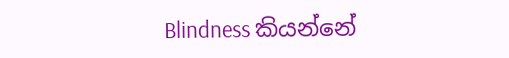Blindness කියන්නේ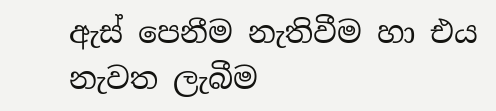ඇස් පෙනීම නැතිවීම හා එය නැවත ලැබීම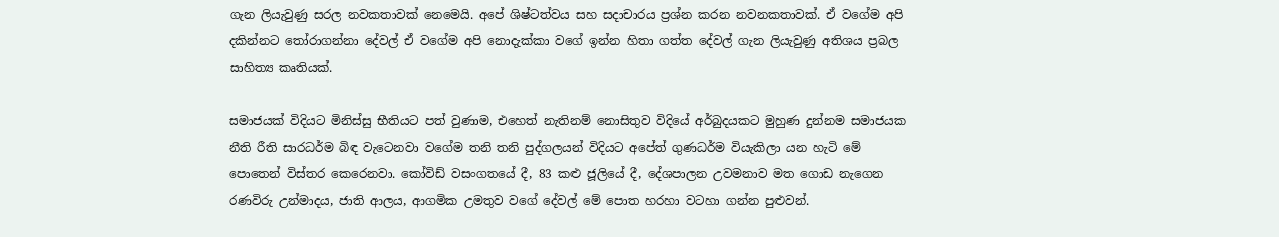ගැන ලියැවුණු සරල නවකතාවක් නෙමෙයි. අපේ ශිෂ්ටත්වය සහ සදාචාරය ප්‍රශ්න කරන නවනකතාවක්. ඒ වගේම අපි දකින්නට තෝරාගන්නා දේවල් ඒ වගේම අපි නොදැක්කා වගේ ඉන්න හිතා ගත්ත දේවල් ගැන ලියැවුණු අතිශය ප්‍රබල සාහිත්‍ය කෘතියක්.

සමාජයක් විදියට මිනිස්සු භීතියට පත් වුණාම, එහෙත් නැතිනම් නොසිතුව විදියේ අර්බුදයකට මුහුණ දුන්නම සමාජයක නීති රීති සාරධර්ම බිඳ වැටෙනවා වගේම තනි තනි පුද්ගලයන් විදියට අපේත් ගුණධර්ම වියැකිලා යන හැටි මේ පොතෙන් විස්තර කෙරෙනවා. කෝවිඩ් වසංගතයේ දී, 83 කළු ජූලියේ දී, දේශපාලන උවමනාව මත ගොඩ නැගෙන රණවිරු උන්මාදය, ජාති ආලය, ආගමික උමතුව වගේ දේවල් මේ පොත හරහා වටහා ගන්න පුළුවන්.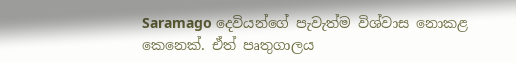Saramago දෙවියන්ගේ පැවැත්ම විශ්වාස නොකළ කෙනෙක්. ඒත් පෘතුගාලය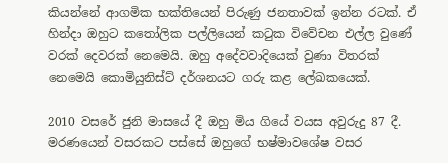කියන්නේ ආගමික භක්තියෙන් පිරුණු ජනතාවක් ඉන්න රටක්. ඒ හින්දා ඔහුට කතෝලික පල්ලියෙන් කටුක විවේචන එල්ල වුණේ වරක් දෙවරක් නෙමෙයි. ඔහු අදේවවාදියෙක් වුණා විතරක් නෙමෙයි කොමියුනිස්ට් දර්ශනයට ගරු කළ ලේඛකයෙක්.

2010 වසරේ ජුනි මාසයේ දී ඔහු මිය ගියේ වයස අවුරුදු 87 දී. මරණයෙන් වසරකට පස්සේ ඔහුගේ භෂ්මාවශේෂ වසර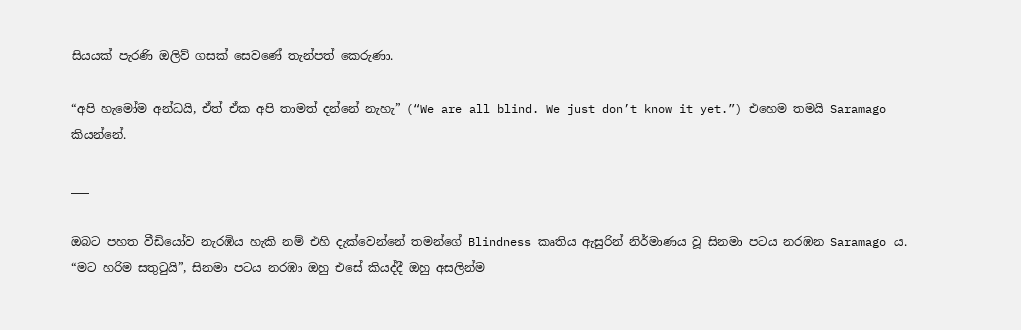සියයක් පැරණි ඔලිව් ගසක් සෙවණේ තැන්පත් කෙරුණා.

“අපි හැමෝම අන්ධයි, ඒත් ඒක අපි තාමත් දන්නේ නැහැ” (“We are all blind. We just don’t know it yet.”) එහෙම තමයි Saramago කියන්නේ.

___

ඔබට පහත වීඩියෝව නැරඹිය හැකි නම් එහි දැක්වෙන්නේ තමන්ගේ Blindness කෘතිය ඇසුරින් නිර්මාණය වූ සිනමා පටය නරඹන Saramago ය. “මට හරිම සතුටුයි”, සිනමා පටය නරඹා ඔහු එසේ කියද්දී ඔහු අසලින්ම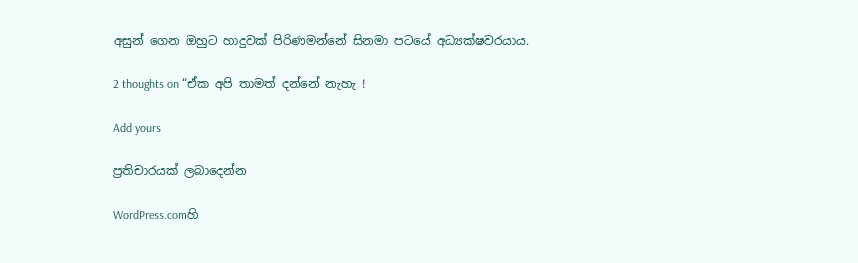අසුන් ගෙන ඔහුට හාදුවක් පිරිණමන්නේ සිනමා පටයේ අධ්‍යක්ෂවරයාය.

2 thoughts on “ඒක අපි තාමත් දන්නේ නැහැ !

Add yours

ප්‍රතිචාරයක් ලබාදෙන්න

WordPress.comහි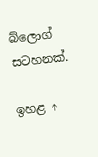බ්ලොග් සටහනක්.

ඉහළ ↑